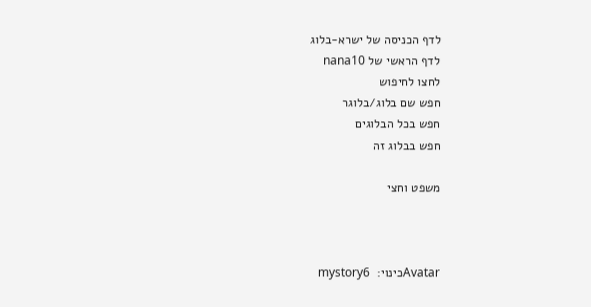לדף הכניסה של ישרא-בלוג
לדף הראשי של nana10
לחצו לחיפוש
חפש שם בלוג/בלוגר
חפש בכל הבלוגים
חפש בבלוג זה

משפט וחצי



Avatarכינוי:  mystory6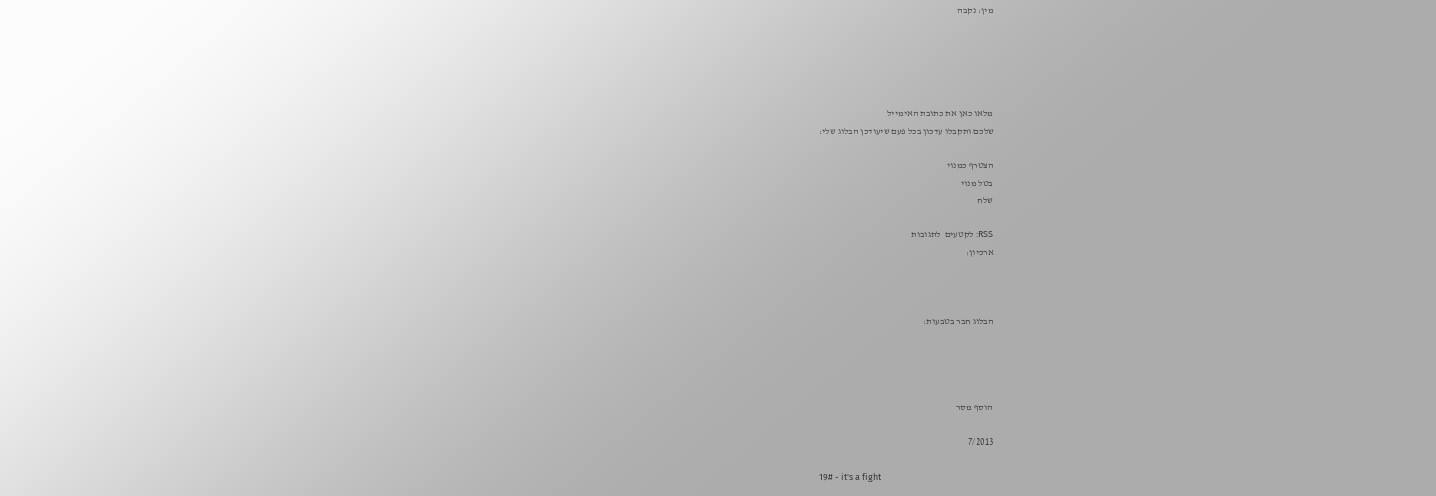מין: נקבה





מלאו כאן את כתובת האימייל
שלכם ותקבלו עדכון בכל פעם שיעודכן הבלוג שלי:

הצטרף כמנוי
בטל מנוי
שלח

RSS: לקטעים  לתגובות
ארכיון:



הבלוג חבר בטבעות:




הוסף מסר

7/2013

19# - it's a fight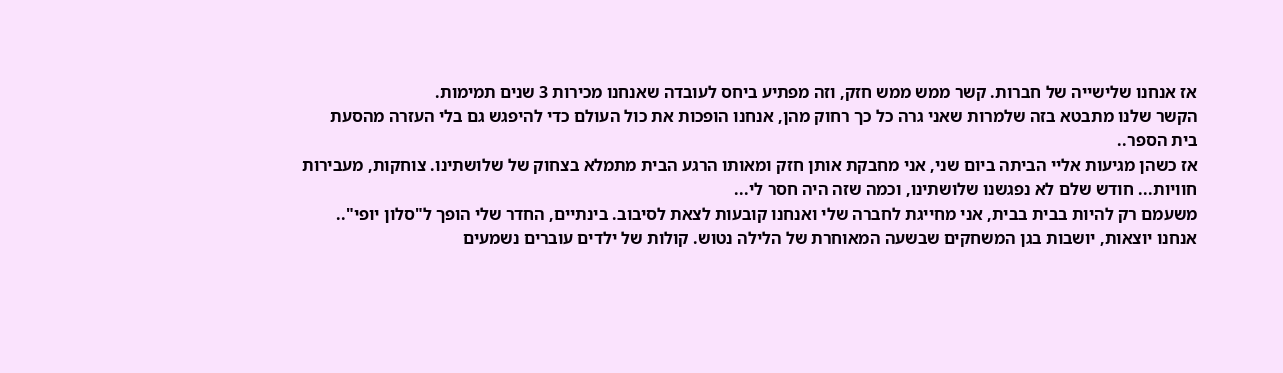אז אנחנו שלישייה של חברות. קשר ממש ממש חזק, וזה מפתיע ביחס לעובדה שאנחנו מכירות 3 שנים תמימות.
הקשר שלנו מתבטא בזה שלמרות שאני גרה כל כך רחוק מהן, אנחנו הופכות את כול העולם כדי להיפגש גם בלי העזרה מהסעת בית הספר..
אז כשהן מגיעות אליי הביתה ביום שני, אני מחבקת אותן חזק ומאותו הרגע הבית מתמלא בצחוק של שלושתינו. צוחקות, מעבירות חוויות... חודש שלם לא נפגשנו שלושתינו, וכמה שזה היה חסר לי...
משעמם רק להיות בבית בבית, אני מחייגת לחברה שלי ואנחנו קובעות לצאת לסיבוב. בינתיים, החדר שלי הופך ל"סלון יופי"..
אנחנו יוצאות, יושבות בגן המשחקים שבשעה המאוחרת של הלילה נטוש. קולות של ילדים עוברים נשמעים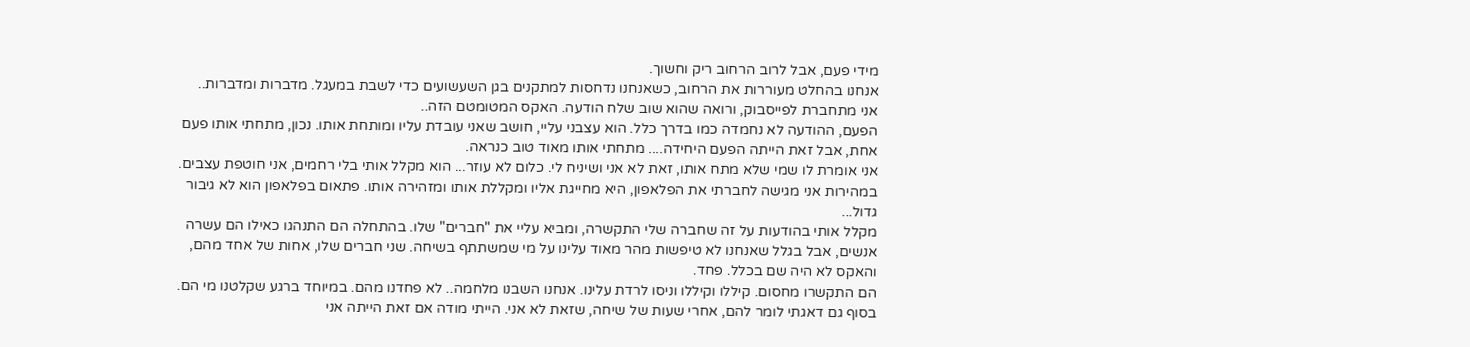מידי פעם, אבל לרוב הרחוב ריק וחשוך.
אנחנו בהחלט מעוררות את הרחוב, כשאנחנו נדחסות למתקנים בגן השעשועים כדי לשבת במעגל. מדברות ומדברות..
אני מתחברת לפייסבוק, ורואה שהוא שוב שלח הודעה. האקס המטומטם הזה..
הפעם, ההודעה לא נחמדה כמו בדרך כלל. הוא עצבני עליי, חושב שאני עובדת עליו ומותחת אותו. נכון, מתחתי אותו פעם אחת, אבל זאת הייתה הפעם היחידה.... מתחתי אותו מאוד טוב כנראה.
אני אומרת לו שמי שלא מתח אותו, זאת לא אני ושיניח לי. כלום לא עוזר... הוא מקלל אותי בלי רחמים, אני חוטפת עצבים.
במהירות אני מגישה לחברתי את הפלאפון, היא מחייגת אליו ומקללת אותו ומזהירה אותו. פתאום בפלאפון הוא לא גיבור גדול...
מקלל אותי בהודעות על זה שחברה שלי התקשרה, ומביא עליי את "חברים" שלו. בהתחלה הם התנהגו כאילו הם עשרה אנשים, אבל בגלל שאנחנו לא טיפשות מהר מאוד עלינו על מי שמשתתף בשיחה. שני חברים שלו, אחות של אחד מהם, והאקס לא היה שם בכלל. פחד.
הם התקשרו מחסום. קיללו וקיללו וניסו לרדת עלינו. אנחנו השבנו מלחמה.. לא פחדנו מהם. במיוחד ברגע שקלטנו מי הם. בסוף גם דאגתי לומר להם, אחרי שעות של שיחה, שזאת לא אני. הייתי מודה אם זאת הייתה אני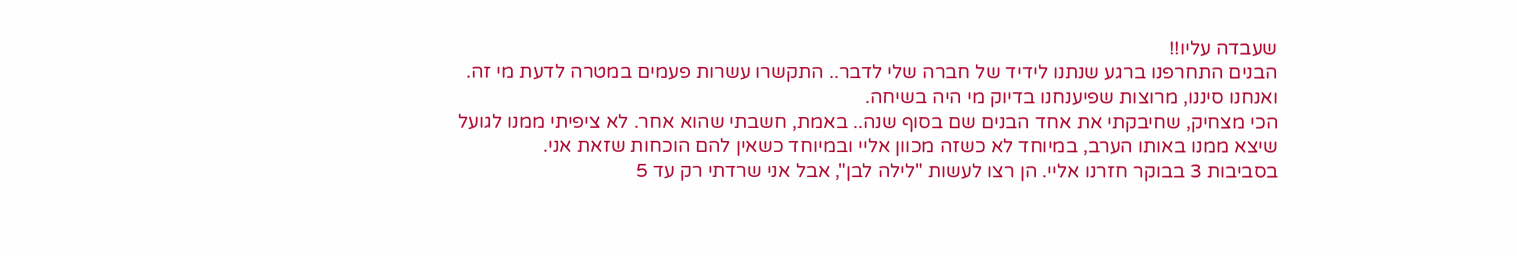שעבדה עליו!!
הבנים התחרפנו ברגע שנתנו לידיד של חברה שלי לדבר.. התקשרו עשרות פעמים במטרה לדעת מי זה. ואנחנו סיננו, מרוצות שפיענחנו בדיוק מי היה בשיחה.
הכי מצחיק, שחיבקתי את אחד הבנים שם בסוף שנה.. באמת, חשבתי שהוא אחר. לא ציפיתי ממנו לגועל שיצא ממנו באותו הערב, במיוחד לא כשזה מכוון אליי ובמיוחד כשאין להם הוכחות שזאת אני.
בסביבות 3 בבוקר חזרנו אליי. הן רצו לעשות "לילה לבן", אבל אני שרדתי רק עד 5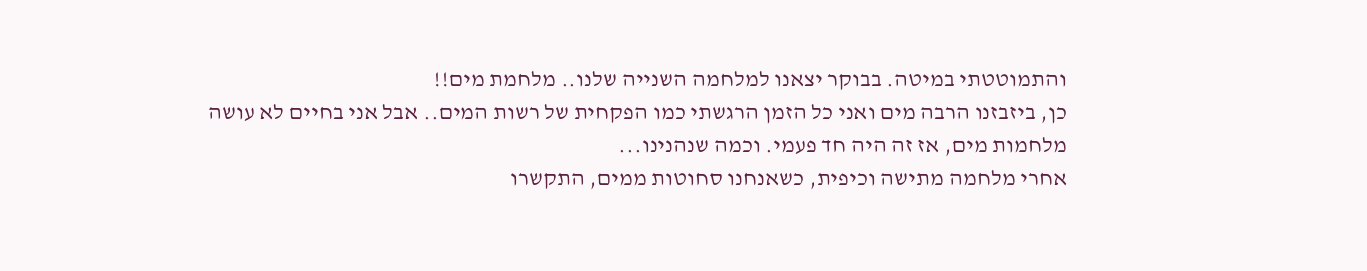והתמוטטתי במיטה. בבוקר יצאנו למלחמה השנייה שלנו.. מלחמת מים!!
כן, ביזבזנו הרבה מים ואני כל הזמן הרגשתי כמו הפקחית של רשות המים.. אבל אני בחיים לא עושה מלחמות מים, אז זה היה חד פעמי. וכמה שנהנינו...
אחרי מלחמה מתישה וכיפית, כשאנחנו סחוטות ממים, התקשרו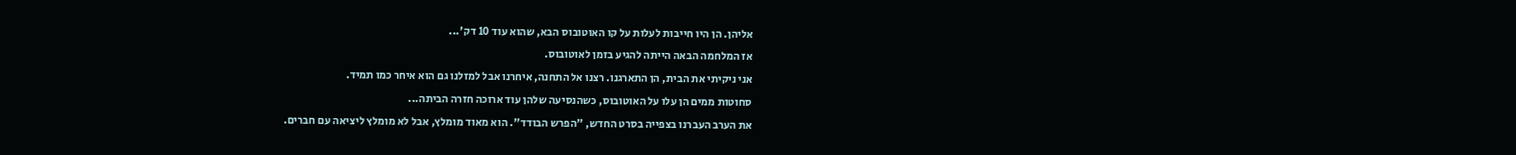אליהן. הן היו חייבות לעלות על קו האוטובוס הבא, שהוא עוד 10 דק'...
אז המלחמה הבאה הייתה להגיע בזמן לאוטובוס.
אני ניקיתי את הבית, הן התארגנו. רצנו אל התחנה, איחרנו אבל למזלנו גם הוא איחר כמו תמיד.
סחוטות ממים הן עלו על האוטובוס, כשהנסיעה שלהן עוד ארוכה חזרה הביתה...
את הערב העברנו בצפייה בסרט החדש, "הפרש הבודד". הוא מאוד מומלץ, אבל לא מומלץ ליציאה עם חברים.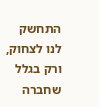התחשק לנו לצחוק, ורק בגלל שחברה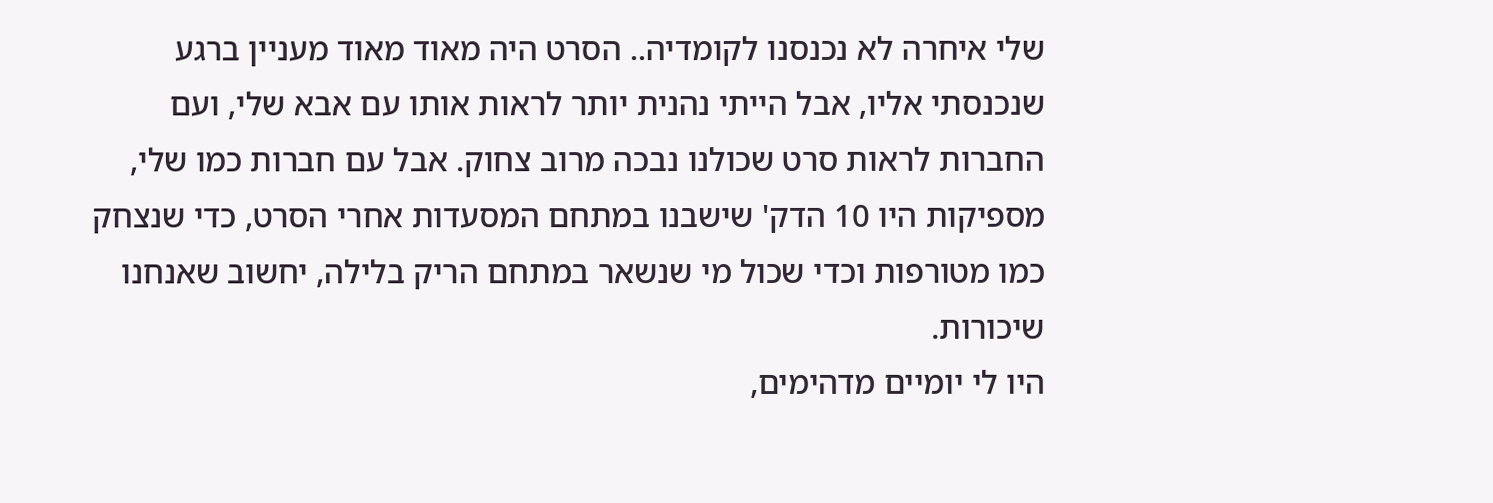שלי איחרה לא נכנסנו לקומדיה.. הסרט היה מאוד מאוד מעניין ברגע שנכנסתי אליו, אבל הייתי נהנית יותר לראות אותו עם אבא שלי, ועם החברות לראות סרט שכולנו נבכה מרוב צחוק. אבל עם חברות כמו שלי, מספיקות היו 10 הדק' שישבנו במתחם המסעדות אחרי הסרט, כדי שנצחק כמו מטורפות וכדי שכול מי שנשאר במתחם הריק בלילה, יחשוב שאנחנו שיכורות.
היו לי יומיים מדהימים,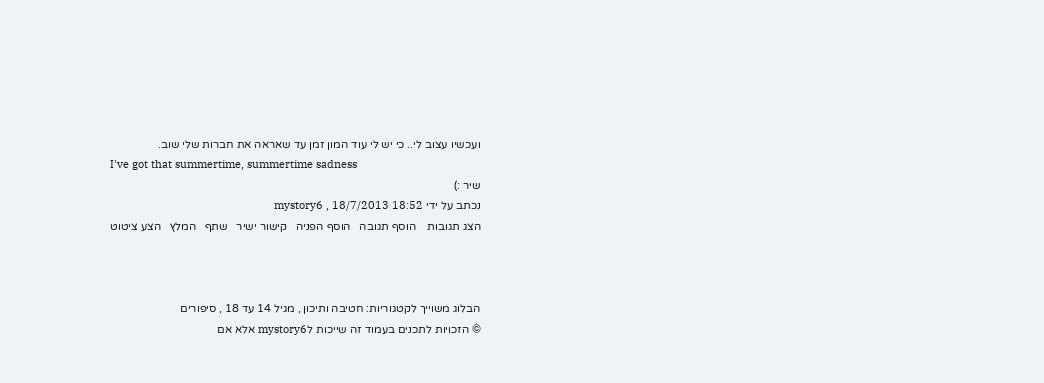ועכשיו עצוב לי.. כי יש לי עוד המון זמן עד שאראה את חברות שלי שוב.
I've got that summertime, summertime sadness
שיר :)
נכתב על ידי mystory6 , 18/7/2013 18:52
הצג תגובות    הוסף תגובה   הוסף הפניה   קישור ישיר   שתף   המלץ   הצע ציטוט



הבלוג משוייך לקטגוריות: חטיבה ותיכון , מגיל 14 עד 18 , סיפורים
© הזכויות לתכנים בעמוד זה שייכות לmystory6 אלא אם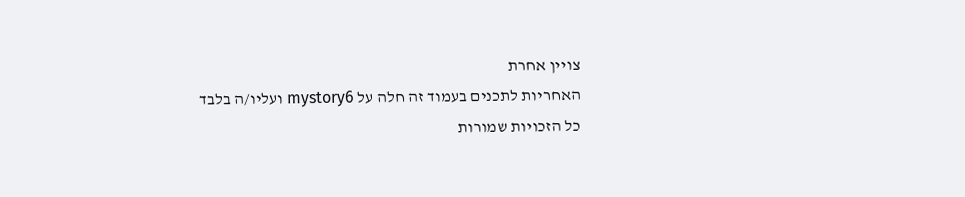צויין אחרת
האחריות לתכנים בעמוד זה חלה על mystory6 ועליו/ה בלבד
כל הזכויות שמורות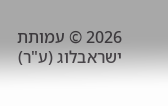2026 © עמותת ישראבלוג (ע"ר)